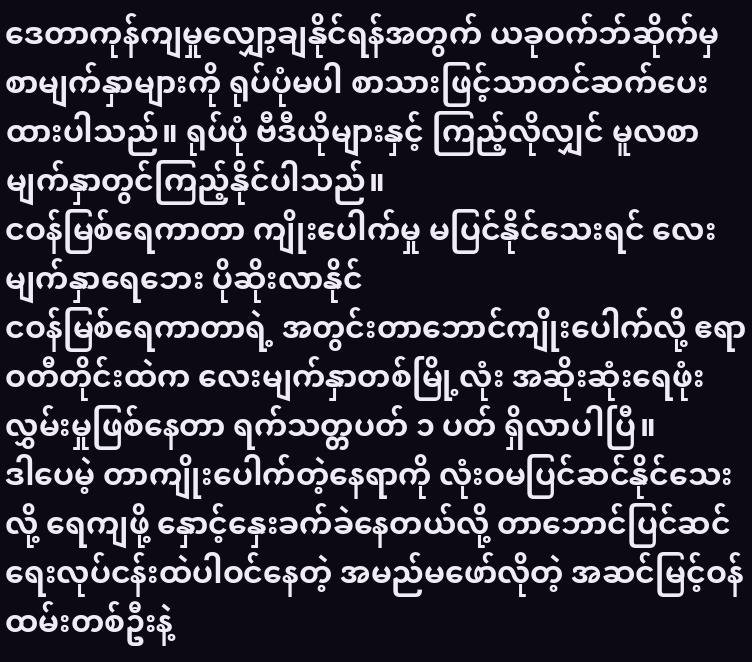ဒေတာကုန်ကျမှုလျှော့ချနိုင်ရန်အတွက် ယခုဝက်ဘ်ဆိုက်မှ စာမျက်နှာများကို ရုပ်ပုံမပါ စာသားဖြင့်သာတင်ဆက်ပေးထားပါသည်။ ရုပ်ပုံ ဗီဒီယိုများနှင့် ကြည့်လိုလျှင် မူလစာမျက်နှာတွင်ကြည့်နိုင်ပါသည်။
ငဝန်မြစ်ရေကာတာ ကျိုးပေါက်မှု မပြင်နိုင်သေးရင် လေးမျက်နှာရေဘေး ပိုဆိုးလာနိုင်
ငဝန်မြစ်ရေကာတာရဲ့ အတွင်းတာဘောင်ကျိုးပေါက်လို့ ဧရာဝတီတိုင်းထဲက လေးမျက်နှာတစ်မြို့လုံး အဆိုးဆုံးရေဖုံးလွှမ်းမှုဖြစ်နေတာ ရက်သတ္တပတ် ၁ ပတ် ရှိလာပါပြီ။
ဒါပေမဲ့ တာကျိုးပေါက်တဲ့နေရာကို လုံးဝမပြင်ဆင်နိုင်သေးလို့ ရေကျဖို့ နှောင့်နှေးခက်ခဲနေတယ်လို့ တာဘောင်ပြင်ဆင်ရေးလုပ်ငန်းထဲပါဝင်နေတဲ့ အမည်မဖော်လိုတဲ့ အဆင်မြင့်ဝန်ထမ်းတစ်ဦးနဲ့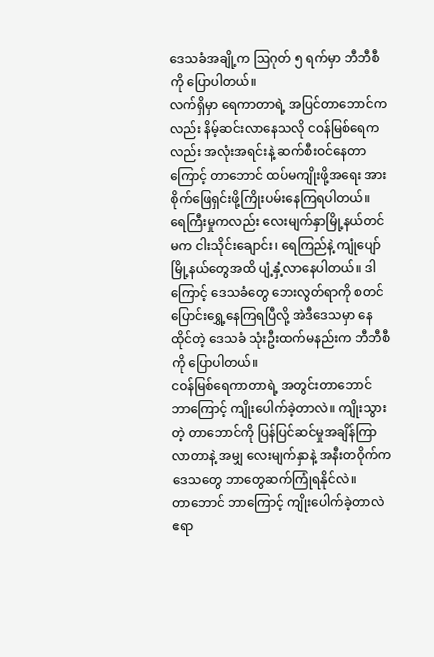ဒေသခံအချို့က ဩဂုတ် ၅ ရက်မှာ ဘီဘီစီကို ပြောပါတယ်။
လက်ရှိမှာ ရေကာတာရဲ့ အပြင်တာဘောင်ကလည်း နိမ့်ဆင်းလာနေသလို ငဝန်မြစ်ရေကလည်း အလုံးအရင်းနဲ့ ဆက်စီးဝင်နေတာကြောင့် တာဘောင် ထပ်မကျိုးဖို့အရေး အားစိုက်ဖြေရှင်းဖို့ကြိုးပမ်းနေကြရပါတယ်။
ရေကြီးမှုကလည်း လေးမျက်နှာမြို့နယ်တင်မက ငါးသိုင်းချောင်း၊ ရေကြည်နဲ့ ကျုံပျော်မြို့နယ်တွေအထိ ပျံ့နှံ့လာနေပါတယ်။ ဒါကြောင့် ဒေသခံတွေ ဘေးလွတ်ရာကို စတင်ပြောင်းရွှေ့နေကြရပြီလို့ အဲဒီဒေသမှာ နေထိုင်တဲ့ ဒေသခံ သုံးဦးထက်မနည်းက ဘီဘီစီကို ပြောပါတယ်။
ငဝန်မြစ်ရေကာတာရဲ့ အတွင်းတာဘောင် ဘာကြောင့် ကျိုးပေါက်ခဲ့တာလဲ။ ကျိုးသွားတဲ့ တာဘောင်ကို ပြန်ပြင်ဆင်မှုအချိန်ကြာလာတာနဲ့ အမျှ လေးမျက်နှာနဲ့ အနီးတဝိုက်က ဒေသတွေ ဘာတွေဆက်ကြုံရနိုင်လဲ။
တာဘောင် ဘာကြောင့် ကျိုးပေါက်ခဲ့တာလဲ
ဧရာ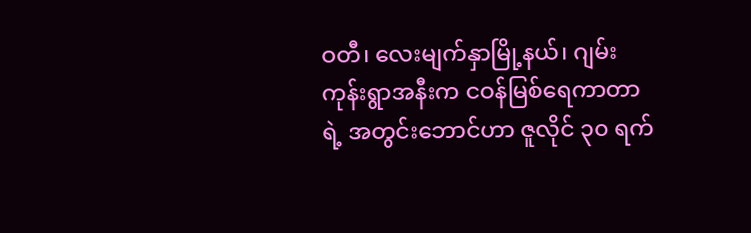ဝတီ၊ လေးမျက်နှာမြို့နယ်၊ ဂျမ်းကုန်းရွာအနီးက ငဝန်မြစ်ရေကာတာ ရဲ့ အတွင်းဘောင်ဟာ ဇူလိုင် ၃၀ ရက်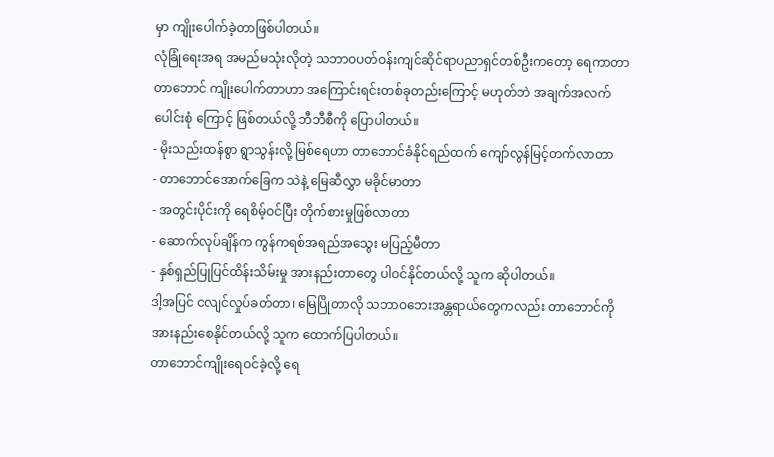မှာ ကျိုးပေါက်ခဲ့တာဖြစ်ပါတယ်။
လုံခြုံရေးအရ အမည်မသုံးလိုတဲ့ သဘာဝပတ်ဝန်းကျင်ဆိုင်ရာပညာရှင်တစ်ဦးကတော့ ရေကာတာတာဘောင် ကျိုးပေါက်တာဟာ အကြောင်းရင်းတစ်ခုတည်းကြောင့် မဟုတ်ဘဲ အချက်အလက်ပေါင်းစုံ ကြောင့် ဖြစ်တယ်လို့ ဘီဘီစီကို ပြောပါတယ်။
- မိုးသည်းထန်စွာ ရွာသွန်းလို့ မြစ်ရေဟာ တာဘောင်ခံနိုင်ရည်ထက် ကျော်လွန်မြင့်တက်လာတာ
- တာဘောင်အောက်ခြေက သဲနဲ့ မြေဆီလွှာ မခိုင်မာတာ
- အတွင်းပိုင်းကို ရေစိမ့်ဝင်ပြီး တိုက်စားမှုဖြစ်လာတာ
- ဆောက်လုပ်ချိန်က ကွန်ကရစ်အရည်အသွေး မပြည့်မီတာ
- နှစ်ရှည်ပြုပြင်ထိန်းသိမ်းမှု အားနည်းတာတွေ ပါဝင်နိုင်တယ်လို့ သူက ဆိုပါတယ်။
ဒါ့အပြင် ငလျင်လှုပ်ခတ်တာ၊ မြေပြိုတာလို သဘာဝဘေးအန္တရာယ်တွေကလည်း တာဘောင်ကို အားနည်းစေနိုင်တယ်လို့ သူက ထောက်ပြပါတယ်။
တာဘောင်ကျိုးရေဝင်ခဲ့လို့ ရေ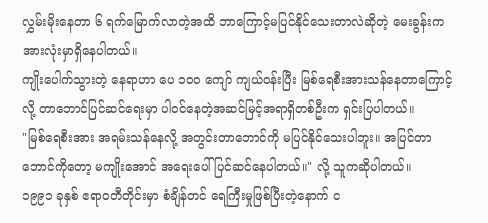လွှမ်းမိုးနေတာ ၆ ရက်မြောက်လာတဲ့အထိ ဘာကြောင့်မပြင်နိုင်သေးတာလဲဆိုတဲ့ မေးခွန်းက အားလုံးမှာရှိနေပါတယ်။
ကျိုးပေါက်သွားတဲ့ နေရာဟာ ပေ ၁၀၀ ကျော် ကျယ်ဝန်းပြီး မြစ်ရေစီးအားသန်နေတာကြောင့်လို့ တာဘောင်ပြင်ဆင်ရေးမှာ ပါဝင်နေတဲ့အဆင်မြင့်အရာရှိတစ်ဦးက ရှင်းပြပါတယ်။
"မြစ်ရေစီးအား အရမ်းသန်နေလို့ အတွင်းတာဘောင်ကို မပြင်နိုင်သေးပါဘူး။ အပြင်တာဘောင်ကိုတော့ မကျိုးအောင် အရေးပေါ်ပြင်ဆင်နေပါတယ်။" လို့ သူကဆိုပါတယ်။
၁၉၉၁ ခုနှစ် ဧရာဝတီတိုင်းမှာ စံချိန်တင် ရေကြီးမှုဖြစ်ပြီးတဲ့နောက် င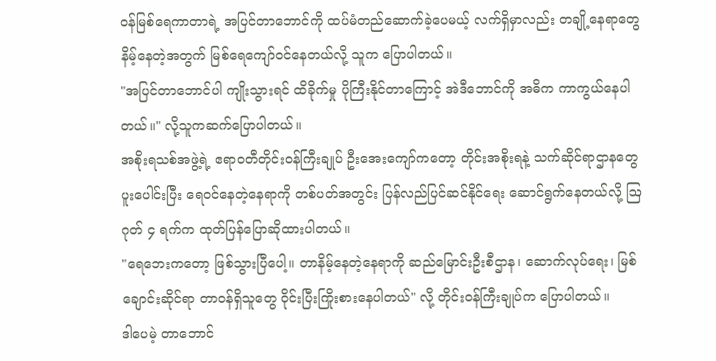ဝန်မြစ်ရေကာတာရဲ့ အပြင်တာဘောင်ကို ထပ်မံတည်ဆောက်ခဲ့ပေမယ့် လက်ရှိမှာလည်း တချို့နေရာတွေ နိမ့်နေတဲ့အတွက် မြစ်ရေကျော်ဝင်နေတယ်လို့ သူက ပြောပါတယ်။
"အပြင်တာဘောင်ပါ ကျိုးသွားရင် ထိခိုက်မှု ပိုကြီးနိုင်တာကြောင့် အဲဒီဘောင်ကို အဓိက ကာကွယ်နေပါတယ်။" လို့သူကဆက်ပြောပါတယ်။
အစိုးရသစ်အဖွဲ့ရဲ့ ဧရာဝတီတိုင်းဝန်ကြီးချုပ် ဦးအေးကျော်ကတော့ တိုင်းအစိုးရနဲ့ သက်ဆိုင်ရာဌာနတွေ ပူးပေါင်းပြီး ရေဝင်နေတဲ့နေရာကို တစ်ပတ်အတွင်း ပြန်လည်ပြင်ဆင်နိုင်ရေး ဆောင်ရွက်နေတယ်လို့ ဩဂုတ် ၄ ရက်က ထုတ်ပြန်ပြောဆိုထားပါတယ်။
"ရေဘေးကတော့ ဖြစ်သွားပြီပေါ့။ တာနိမ့်နေတဲ့နေရာကို ဆည်မြောင်းဦးစီဌာန၊ ဆောက်လုပ်ရေး၊ မြစ်ချောင်းဆိုင်ရာ တာဝန်ရှိသူတွေ ဝိုင်းပြီးကြိုးစားနေပါတယ်" လို့ တိုင်းဝန်ကြီးချုပ်က ပြောပါတယ်။
ဒါပေမဲ့ တာဘောင်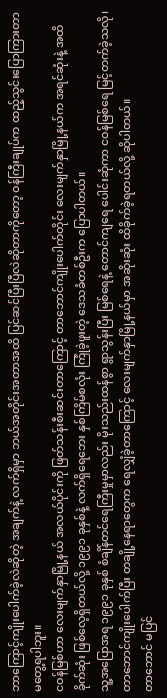ဘာကြောင့်ကျိုးပေါက်ခဲ့လဲဆိုတဲ့ အချက်နဲ့ လက်ရှိမှာ ဘယ်အတိုင်းအတာအထိ ပြင်ဆင်ပြီးပြီလဲဆိုတာကိုတော့ ဝန်ကြီးချုပ်က ထည့်သွင်းပြောကြားတာ မတွေ့ရပါဘူး။
ငဝန်မြစ်ဟာ လေးမျက်နှာမြို့နယ် အလယ်ပိုင်းကို ဖြတ်သန်းစီးဆင်းတာကြောင့် တာဘောင်ကျိုးပေါက်တိုင်း လေးမျက်နှာမြို့နယ်က အရင်ဆုံးနဲ့ အထိခိုက်ဆုံး ဖြစ်လေ့ရှိတယ်လို့ ၁၉၉၁ ခုနှစ်နဲ့ လက်ရှိရေဘေး နှစ်ကြိမ်စလုံး ကြုံခဲ့ဖူးတဲ့ ဒေသခံတစ်ဦးက ပြောပါတယ်။
သူ့အပြောအရ ၁၉၉၁ ခုနှစ် စံချိန်တင်ရေကြီးမှုမှာလည်း မိုးသည်းထန်စွာ ရွာသွန်းပြီး မြစ်ရေနဲ့ တောင်ကျရေ ပေါင်းဆုံကာ ငဝန်မြစ်ရေ မြင့်တက်ခဲ့သလို၊ တာဘောင်ကျိုးပေါက်ပြီး တချို့နေရာတွေက ရေလျှံခဲ့တာကြောင့် လေးမျက်နှာမြို့နယ်မှာ အဆိုးဆုံး ထိခိုက်ခဲ့ရတယ်လို့ ဆိုပါတယ်။
တာဘောင် မပြင်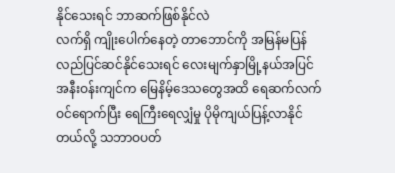နိုင်သေးရင် ဘာဆက်ဖြစ်နိုင်လဲ
လက်ရှိ ကျိုးပေါက်နေတဲ့ တာဘောင်ကို အမြန်မပြန်လည်ပြင်ဆင်နိုင်သေးရင် လေးမျက်နှာမြို့နယ်အပြင် အနီးဝန်းကျင်က မြေနိမ့်ဒေသတွေအထိ ရေဆက်လက်ဝင်ရောက်ပြီး ရေကြီးရေလျှံမှု ပိုမိုကျယ်ပြန့်လာနိုင်တယ်လို့ သဘာဝပတ်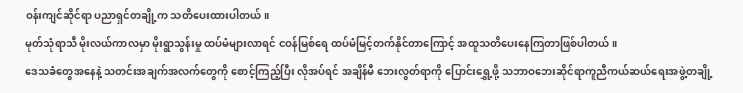ဝန်းကျင်ဆိုင်ရာ ပညာရှင်တချို့က သတိပေးထားပါတယ်။
မုတ်သုံရာသီ မိုးလယ်ကာလမှာ မိုးရွာသွန်းမှု ထပ်မံများလာရင် ငဝန်မြစ်ရေ ထပ်မံမြင့်တက်နိုင်တာကြောင့် အထူသတိပေးနေကြတာဖြစ်ပါတယ်။
ဒေသခံတွေအနေနဲ့ သတင်းအချက်အလက်တွေကို စောင့်ကြည့်ပြီး လိုအပ်ရင် အချိန်မီ ဘေးလွတ်ရာကို ပြောင်းရွှေ့ဖို့ သဘာဝဘေးဆိုင်ရာကူညီကယ်ဆယ်ရေးအဖွဲ့တချို့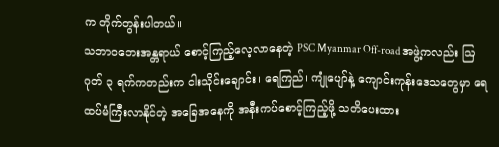က တိုက်တွန်းပါတယ်။
သဘာဝဘေးအန္တရာယ် စောင့်ကြည့်လေ့လာနေတဲ့ PSC Myanmar Off-road အဖွဲ့ကလည်း ဩဂုတ် ၃ ရက်ကတည်းက ငါးသိုင်းချောင်း၊ ရေကြည်၊ ကျုံပျော်နဲ့ ကျောင်းကုန်းဒေသတွေမှာ ရေထပ်မံကြီးလာနိုင်တဲ့ အခြေအနေကို အနီးကပ်စောင့်ကြည့်ဖို့ သတိပေးထား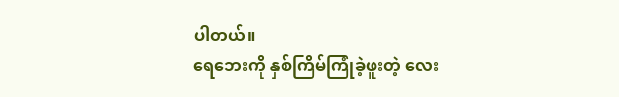ပါတယ်။
ရေဘေးကို နှစ်ကြိမ်ကြုံခဲ့ဖူးတဲ့ လေး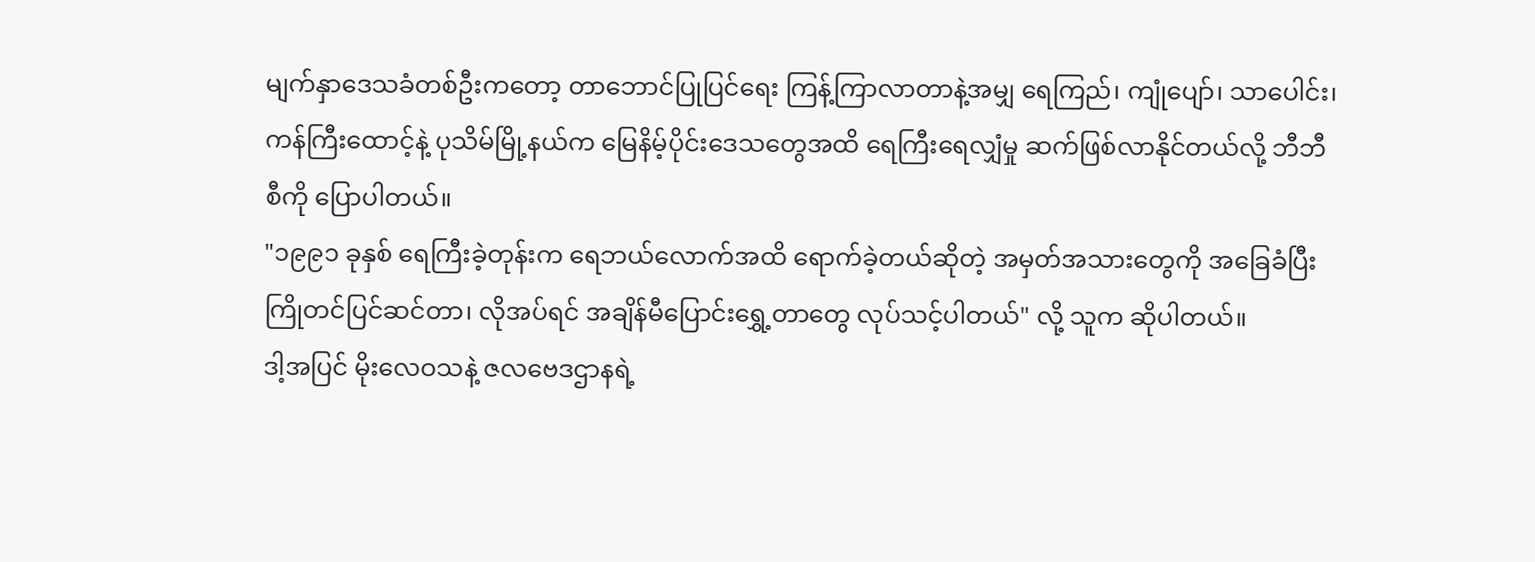မျက်နှာဒေသခံတစ်ဦးကတော့ တာဘောင်ပြုပြင်ရေး ကြန့်ကြာလာတာနဲ့အမျှ ရေကြည်၊ ကျုံပျော်၊ သာပေါင်း၊ ကန်ကြီးထောင့်နဲ့ ပုသိမ်မြို့နယ်က မြေနိမ့်ပိုင်းဒေသတွေအထိ ရေကြီးရေလျှံမှု ဆက်ဖြစ်လာနိုင်တယ်လို့ ဘီဘီစီကို ပြောပါတယ်။
"၁၉၉၁ ခုနှစ် ရေကြီးခဲ့တုန်းက ရေဘယ်လောက်အထိ ရောက်ခဲ့တယ်ဆိုတဲ့ အမှတ်အသားတွေကို အခြေခံပြီး ကြိုတင်ပြင်ဆင်တာ၊ လိုအပ်ရင် အချိန်မီပြောင်းရွှေ့တာတွေ လုပ်သင့်ပါတယ်" လို့ သူက ဆိုပါတယ်။
ဒါ့အပြင် မိုးလေဝသနဲ့ ဇလဗေဒဌာနရဲ့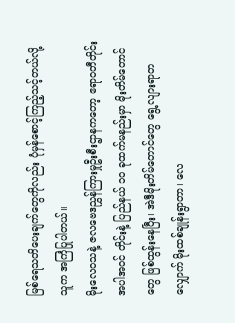မြစ်ရေသတိပေးချက်တွေကိုလည်း ပုံမှန်စောင့်ကြည့်သင့်တယ်လို့ သူက အကြံပြုပါတယ်။
မိုးလေဝသနဲ့ ဇလဗေဒညွှန်ကြားမှုဦးစီးဌာနကတော့ ဧရာဝတီတိုင်းအပါအဝင် တိုင်းနဲ့ ပြည်နယ် ၁၀ ခုထက်မနည်းမှာ မိုးတိမ်တောင်တွေ ဖြစ်ထွန်းနေပြီး၊ အဲဒီမိုးတိမ်တောင်တွေ ရွေ့လျားရာတလျှောက် မိုးထစ်ချုန်းရွာတာ၊ လေ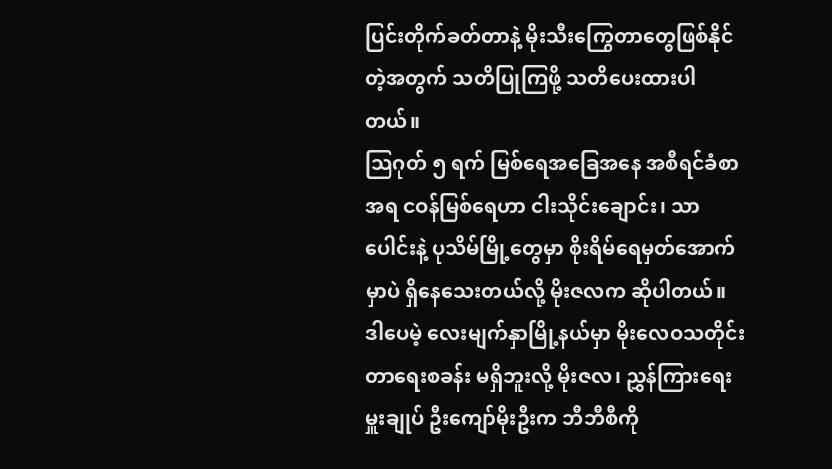ပြင်းတိုက်ခတ်တာနဲ့ မိုးသီးကြွေတာတွေဖြစ်နိုင်တဲ့အတွက် သတိပြုကြဖို့ သတိပေးထားပါတယ်။
သြဂုတ် ၅ ရက် မြစ်ရေအခြေအနေ အစီရင်ခံစာအရ ငဝန်မြစ်ရေဟာ ငါးသိုင်းချောင်း၊ သာပေါင်းနဲ့ ပုသိမ်မြို့တွေမှာ စိုးရိမ်ရေမှတ်အောက်မှာပဲ ရှိနေသေးတယ်လို့ မိုးဇလက ဆိုပါတယ်။
ဒါပေမဲ့ လေးမျက်နှာမြို့နယ်မှာ မိုးလေဝသတိုင်းတာရေးစခန်း မရှိဘူးလို့ မိုးဇလ၊ ညွှန်ကြားရေးမှူးချုပ် ဦးကျော်မိုးဦးက ဘီဘီစီကို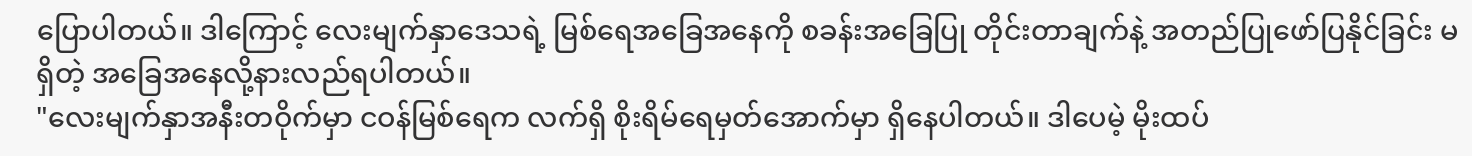ပြောပါတယ်။ ဒါကြောင့် လေးမျက်နှာဒေသရဲ့ မြစ်ရေအခြေအနေကို စခန်းအခြေပြု တိုင်းတာချက်နဲ့ အတည်ပြုဖော်ပြနိုင်ခြင်း မရှိတဲ့ အခြေအနေလို့နားလည်ရပါတယ်။
"လေးမျက်နှာအနီးတဝိုက်မှာ ငဝန်မြစ်ရေက လက်ရှိ စိုးရိမ်ရေမှတ်အောက်မှာ ရှိနေပါတယ်။ ဒါပေမဲ့ မိုးထပ်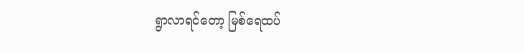ရွာလာရင်တော့ မြစ်ရေထပ်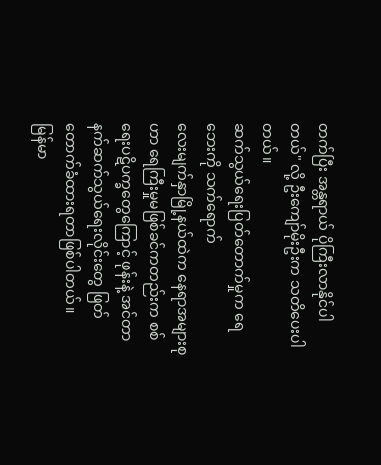တက်ပြီး အန္တရာယ် ပိုကြီးလာနိုင်ပါတယ်" လို့ ဦးကျော်မိုးဦးက သတိပေးပါတယ်။
ဆက်သွယ်ရေးပြတ်တောက်မှုက ရေဘေးကို သက်ရောက်
လေးမျက်နှာမြို့နယ်ထဲက နေရာအများစုဟာ ရေကြီးမှုမဖြစ်ခင်ကတည်းက စစ်ရေးပဋိပက္ခတွေကြောင့် ဖုန်းနဲ့ အင်တာနက်ဆက်သွယ်ရေးလိုင်းတွေ ဖြတ်တောက်ခံထားရတာဖြစ်ပါတယ်။
မြန်မာ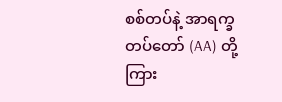စစ်တပ်နဲ့ အာရက္ခတပ်တော် (AA) တို့ကြား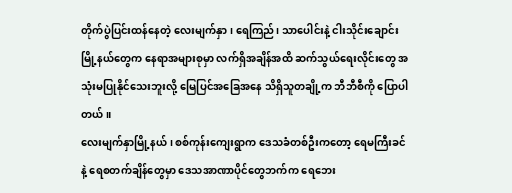တိုက်ပွဲပြင်းထန်နေတဲ့ လေးမျက်နှာ၊ ရေကြည်၊ သာပေါင်းနဲ့ ငါးသိုင်းချောင်းမြို့နယ်တွေက နေရာအများစုမှာ လက်ရှိအချိန်အထိ ဆက်သွယ်ရေးလိုင်းတွေ အသုံးမပြုနိုင်သေးဘူးလို့ မြေပြင်အခြေအနေ သိရှိသူတချို့က ဘီဘီစီကို ပြောပါတယ်။
လေးမျက်နှာမြို့နယ်၊ စစ်ကုန်းကျေးရွာက ဒေသခံတစ်ဦးကတော့ ရေမကြီးခင်နဲ့ ရေစတက်ချိန်တွေမှာ ဒေသအာဏာပိုင်တွေဘက်က ရေဘေး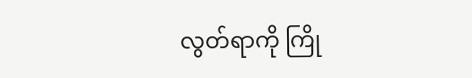လွတ်ရာကို ကြို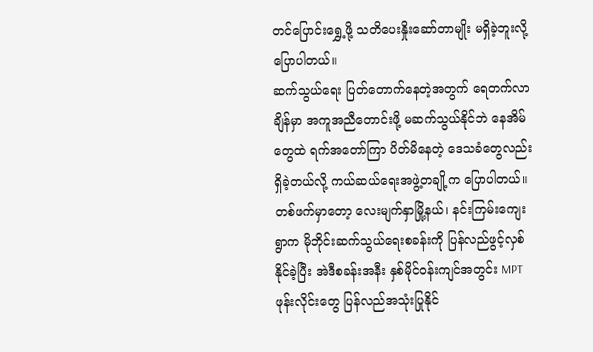တင်ပြောင်းရွှေ့ဖို့ သတိပေးနှိုးဆော်တာမျိုး မရှိခဲ့ဘူးလို့ ပြောပါတယ်။
ဆက်သွယ်ရေး ပြတ်တောက်နေတဲ့အတွက် ရေတက်လာချိန်မှာ အကူအညီတောင်းဖို့ မဆက်သွယ်နိုင်ဘဲ နေအိမ်တွေထဲ ရက်အတော်ကြာ ပိတ်မိနေတဲ့ ဒေသခံတွေလည်း ရှိခဲ့တယ်လို့ ကယ်ဆယ်ရေးအဖွဲ့တချို့က ပြောပါတယ်။
တစ်ဖက်မှာတော့ လေးမျက်နှာမြို့နယ်၊ နင်းကြမ်းကျေးရွာက မိုဘိုင်းဆက်သွယ်ရေးစခန်းကို ပြန်လည်ဖွင့်လှစ်နိုင်ခဲ့ပြီး အဲဒီစခန်းအနီး နှစ်မိုင်ဝန်းကျင်အတွင်း MPT ဖုန်းလိုင်းတွေ ပြန်လည်အသုံးပြုနိုင်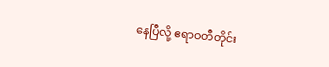နေပြီလို့ ဧရာဝတီတိုင်း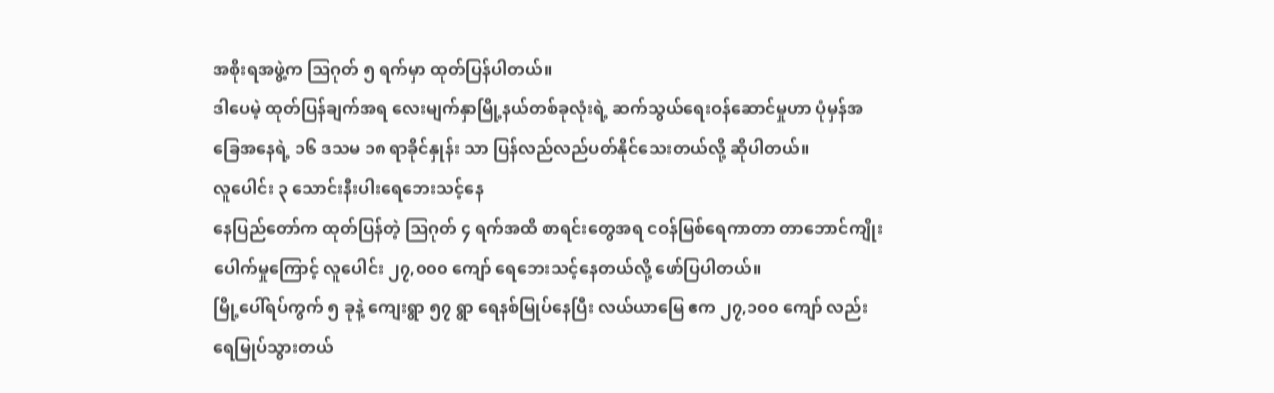အစိုးရအဖွဲ့က ဩဂုတ် ၅ ရက်မှာ ထုတ်ပြန်ပါတယ်။
ဒါပေမဲ့ ထုတ်ပြန်ချက်အရ လေးမျက်နှာမြို့နယ်တစ်ခုလုံးရဲ့ ဆက်သွယ်ရေးဝန်ဆောင်မှုဟာ ပုံမှန်အခြေအနေရဲ့ ၁၆ ဒသမ ၁၈ ရာခိုင်နှုန်း သာ ပြန်လည်လည်ပတ်နိုင်သေးတယ်လို့ ဆိုပါတယ်။
လူပေါင်း ၃ သောင်းနီးပါးရေဘေးသင့်နေ
နေပြည်တော်က ထုတ်ပြန်တဲ့ ဩဂုတ် ၄ ရက်အထိ စာရင်းတွေအရ ငဝန်မြစ်ရေကာတာ တာဘောင်ကျိုးပေါက်မှုကြောင့် လူပေါင်း ၂၇,၀၀၀ ကျော် ရေဘေးသင့်နေတယ်လို့ ဖော်ပြပါတယ်။
မြို့ပေါ်ရပ်ကွက် ၅ ခုနဲ့ ကျေးရွာ ၅၇ ရွာ ရေနစ်မြုပ်နေပြီး လယ်ယာမြေ ဧက ၂၇,၁၀၀ ကျော် လည်း ရေမြုပ်သွားတယ်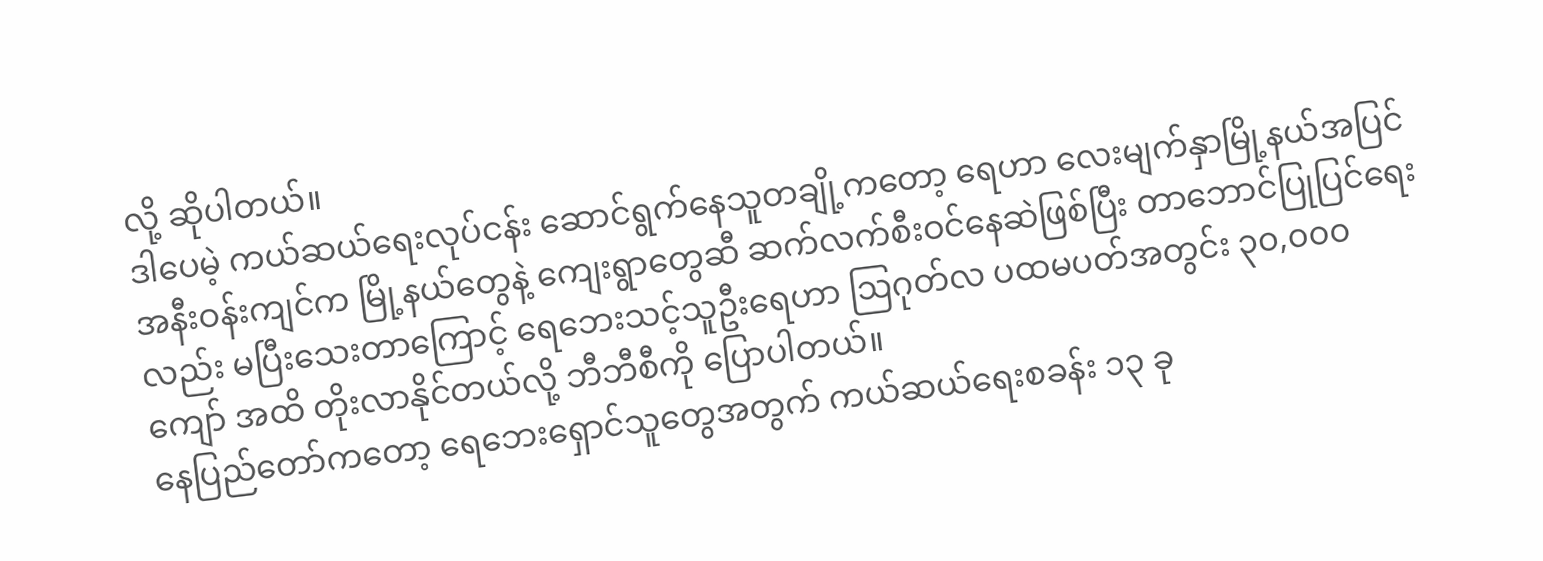လို့ ဆိုပါတယ်။
ဒါပေမဲ့ ကယ်ဆယ်ရေးလုပ်ငန်း ဆောင်ရွက်နေသူတချို့ကတော့ ရေဟာ လေးမျက်နှာမြို့နယ်အပြင် အနီးဝန်းကျင်က မြို့နယ်တွေနဲ့ ကျေးရွာတွေဆီ ဆက်လက်စီးဝင်နေဆဲဖြစ်ပြီး တာဘောင်ပြုပြင်ရေးလည်း မပြီးသေးတာကြောင့် ရေဘေးသင့်သူဦးရေဟာ ဩဂုတ်လ ပထမပတ်အတွင်း ၃၀,၀၀၀ ကျော် အထိ တိုးလာနိုင်တယ်လို့ ဘီဘီစီကို ပြောပါတယ်။
နေပြည်တော်ကတော့ ရေဘေးရှောင်သူတွေအတွက် ကယ်ဆယ်ရေးစခန်း ၁၃ ခု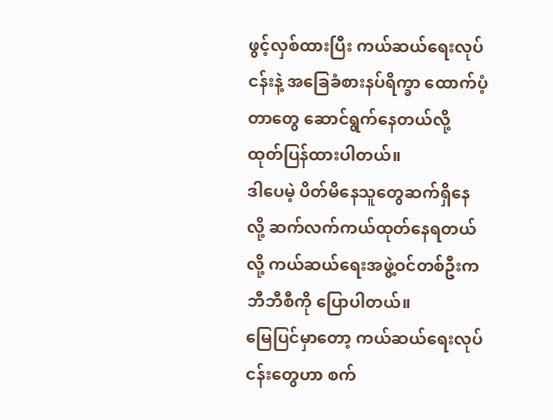ဖွင့်လှစ်ထားပြီး ကယ်ဆယ်ရေးလုပ်ငန်းနဲ့ အခြေခံစားနပ်ရိက္ခာ ထောက်ပံ့တာတွေ ဆောင်ရွက်နေတယ်လို့ ထုတ်ပြန်ထားပါတယ်။
ဒါပေမဲ့ ပိတ်မိနေသူတွေဆက်ရှိနေလို့ ဆက်လက်ကယ်ထုတ်နေရတယ်လို့ ကယ်ဆယ်ရေးအဖွဲ့ဝင်တစ်ဦးက ဘီဘီစီကို ပြောပါတယ်။
မြေပြင်မှာတော့ ကယ်ဆယ်ရေးလုပ်ငန်းတွေဟာ စက်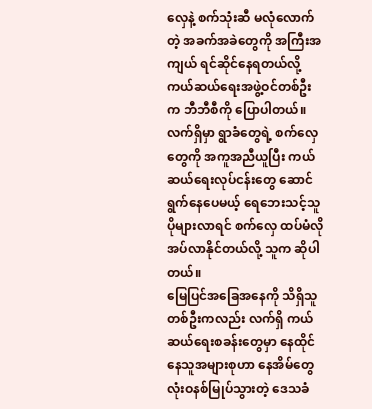လှေနဲ့ စက်သုံးဆီ မလုံလောက်တဲ့ အခက်အခဲတွေကို အကြီးအကျယ် ရင်ဆိုင်နေရတယ်လို့ ကယ်ဆယ်ရေးအဖွဲ့ဝင်တစ်ဦးက ဘီဘီစီကို ပြောပါတယ်။
လက်ရှိမှာ ရွာခံတွေရဲ့ စက်လှေတွေကို အကူအညီယူပြီး ကယ်ဆယ်ရေးလုပ်ငန်းတွေ ဆောင်ရွက်နေပေမယ့် ရေဘေးသင့်သူ ပိုများလာရင် စက်လှေ ထပ်မံလိုအပ်လာနိုင်တယ်လို့ သူက ဆိုပါတယ်။
မြေပြင်အခြေအနေကို သိရှိသူတစ်ဦးကလည်း လက်ရှိ ကယ်ဆယ်ရေးစခန်းတွေမှာ နေထိုင်နေသူအများစုဟာ နေအိမ်တွေ လုံးဝနစ်မြုပ်သွားတဲ့ ဒေသခံ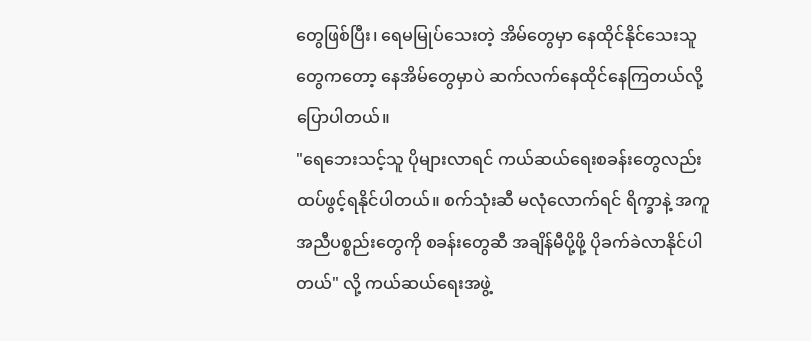တွေဖြစ်ပြီး၊ ရေမမြုပ်သေးတဲ့ အိမ်တွေမှာ နေထိုင်နိုင်သေးသူတွေကတော့ နေအိမ်တွေမှာပဲ ဆက်လက်နေထိုင်နေကြတယ်လို့ ပြောပါတယ်။
"ရေဘေးသင့်သူ ပိုများလာရင် ကယ်ဆယ်ရေးစခန်းတွေလည်း ထပ်ဖွင့်ရနိုင်ပါတယ်။ စက်သုံးဆီ မလုံလောက်ရင် ရိက္ခာနဲ့ အကူအညီပစ္စည်းတွေကို စခန်းတွေဆီ အချိန်မီပို့ဖို့ ပိုခက်ခဲလာနိုင်ပါတယ်" လို့ ကယ်ဆယ်ရေးအဖွဲ့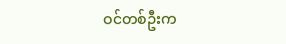ဝင်တစ်ဦးက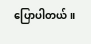ပြောပါတယ်။